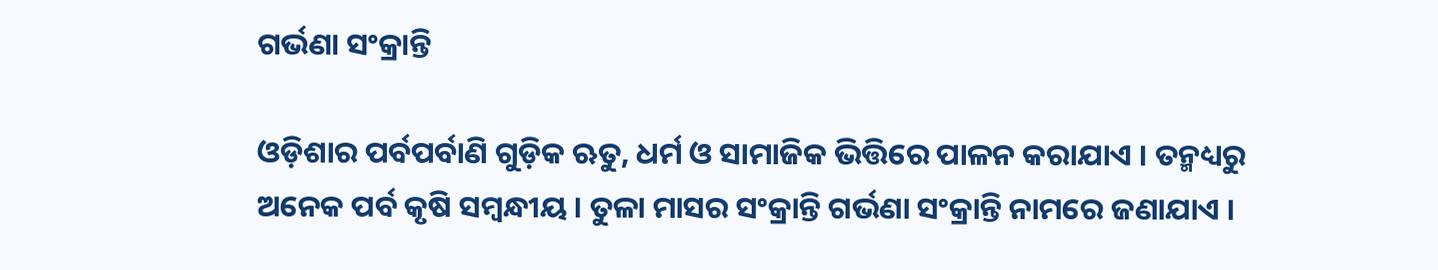ଗର୍ଭଣା ସଂକ୍ରାନ୍ତି

ଓଡ଼ିଶାର ପର୍ବପର୍ବାଣି ଗୁଡ଼ିକ ଋତୁ, ଧର୍ମ ଓ ସାମାଜିକ ଭିତ୍ତିରେ ପାଳନ କରାଯାଏ । ତନ୍ମଧ୍ୟରୁ ଅନେକ ପର୍ବ କୃଷି ସମ୍ବନ୍ଧୀୟ । ତୁଳା ମାସର ସଂକ୍ରାନ୍ତି ଗର୍ଭଣା ସଂକ୍ରାନ୍ତି ନାମରେ ଜଣାଯାଏ ।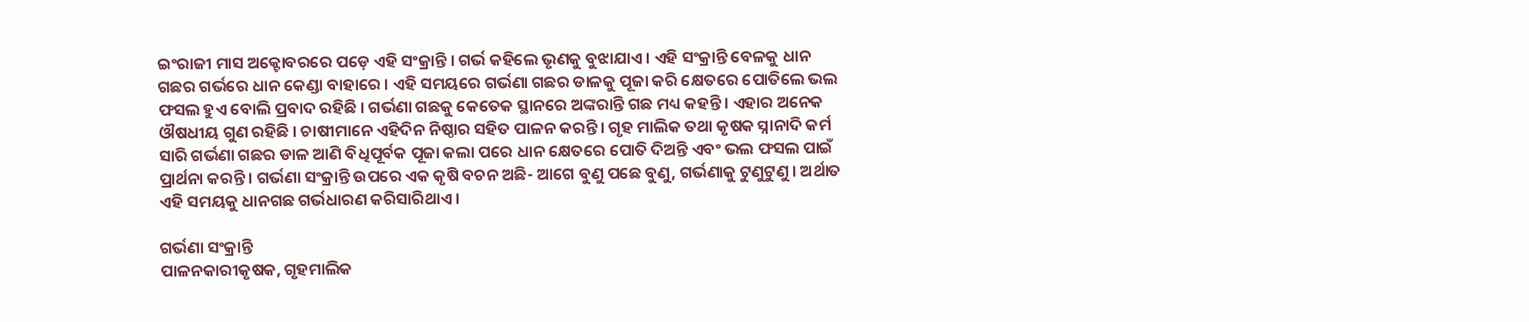ଇଂରାଜୀ ମାସ ଅକ୍ଟୋବରରେ ପଡ଼େ ଏହି ସଂକ୍ରାନ୍ତି । ଗର୍ଭ କହିଲେ ଭୃଣକୁ ବୁଝାଯାଏ । ଏହି ସଂକ୍ରାନ୍ତି ବେଳକୁ ଧାନ ଗଛର ଗର୍ଭରେ ଧାନ କେଣ୍ଡା ବାହାରେ । ଏହି ସମୟରେ ଗର୍ଭଣା ଗଛର ଡାଳକୁ ପୂଜା କରି କ୍ଷେତରେ ପୋତିଲେ ଭଲ ଫସଲ ହୁଏ ବୋଲି ପ୍ରବାଦ ରହିଛି । ଗର୍ଭଣା ଗଛକୁ କେତେକ ସ୍ଥାନରେ ଅଙ୍କରାନ୍ତି ଗଛ ମଧ୍ୟ କହନ୍ତି । ଏହାର ଅନେକ ଔଷଧୀୟ ଗୁଣ ରହିଛି । ଚାଷୀମାନେ ଏହିଦିନ ନିଷ୍ଠାର ସହିତ ପାଳନ କରନ୍ତି । ଗୃହ ମାଲିକ ତଥା କୃଷକ ସ୍ନାନାଦି କର୍ମ ସାରି ଗର୍ଭଣା ଗଛର ଡାଳ ଆଣି ବିଧିପୂର୍ବକ ପୂଜା କଲା ପରେ ଧାନ କ୍ଷେତରେ ପୋତି ଦିଅନ୍ତି ଏବଂ ଭଲ ଫସଲ ପାଇଁ ପ୍ରାର୍ଥନା କରନ୍ତି । ଗର୍ଭଣା ସଂକ୍ରାନ୍ତି ଉପରେ ଏକ କୃଷି ବଚନ ଅଛି- ଆଗେ ବୁଣୁ ପଛେ ବୁଣୁ, ଗର୍ଭଣାକୁ ଟୁଣୁଟୁଣୁ । ଅର୍ଥାତ ଏହି ସମୟକୁ ଧାନଗଛ ଗର୍ଭଧାରଣ କରିସାରିଥାଏ ।

ଗର୍ଭଣା ସଂକ୍ରାନ୍ତି
ପାଳନକାରୀକୃଷକ, ଗୃହମାଲିକ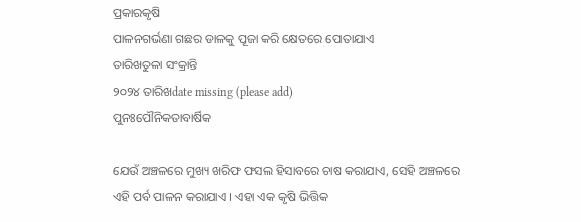ପ୍ରକାରକୃଷି
ପାଳନଗର୍ଭଣା ଗଛର ଡାଳକୁ ପୂଜା କରି କ୍ଷେତରେ ପୋତାଯାଏ
ତାରିଖତୁଳା ସଂକ୍ରାନ୍ତି
୨୦୨୪ ତାରିଖdate missing (please add)
ପୁନଃପୌନିକତାବାର୍ଷିକ

ଯେଉଁ ଅଞ୍ଚଳରେ ମୁଖ୍ୟ ଖରିଫ ଫସଲ ହିସାବରେ ଚାଷ କରାଯାଏ, ସେହି ଅଞ୍ଚଳରେ ଏହି ପର୍ବ ପାଳନ କରାଯାଏ । ଏହା ଏକ କୃଷି ଭିତ୍ତିକ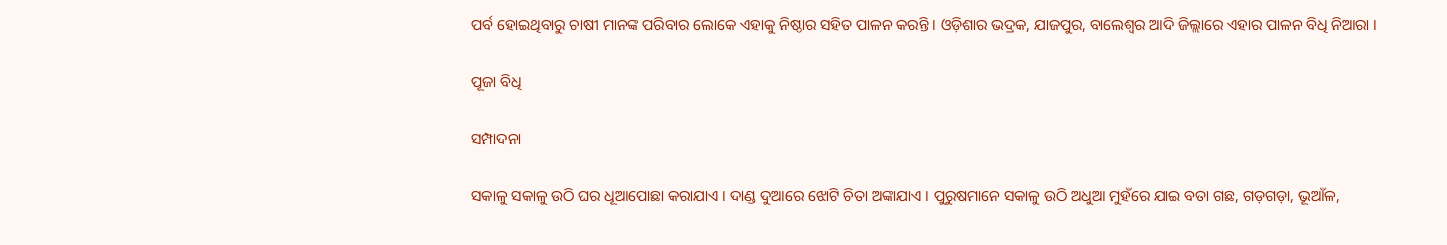ପର୍ବ ହୋଇଥିବାରୁ ଚାଷୀ ମାନଙ୍କ ପରିବାର ଲୋକେ ଏହାକୁ ନିଷ୍ଠାର ସହିତ ପାଳନ କରନ୍ତି । ଓଡ଼ିଶାର ଭଦ୍ରକ, ଯାଜପୁର, ବାଲେଶ୍ୱର ଆଦି ଜିଲ୍ଲାରେ ଏହାର ପାଳନ ବିଧି ନିଆରା ।

ପୂଜା ବିଧି

ସମ୍ପାଦନା

ସକାଳୁ ସକାଳୁ ଉଠି ଘର ଧୂଆପୋଛା କରାଯାଏ । ଦାଣ୍ଡ ଦୁଆରେ ଝୋଟି ଚିତା ଅଙ୍କାଯାଏ । ପୁରୁଷମାନେ ସକାଳୁ ଉଠି ଅଧୁଆ ମୁହଁରେ ଯାଇ ବତା ଗଛ, ଗଡ଼ଗଡ଼ା, ଭୂଆଁଳ,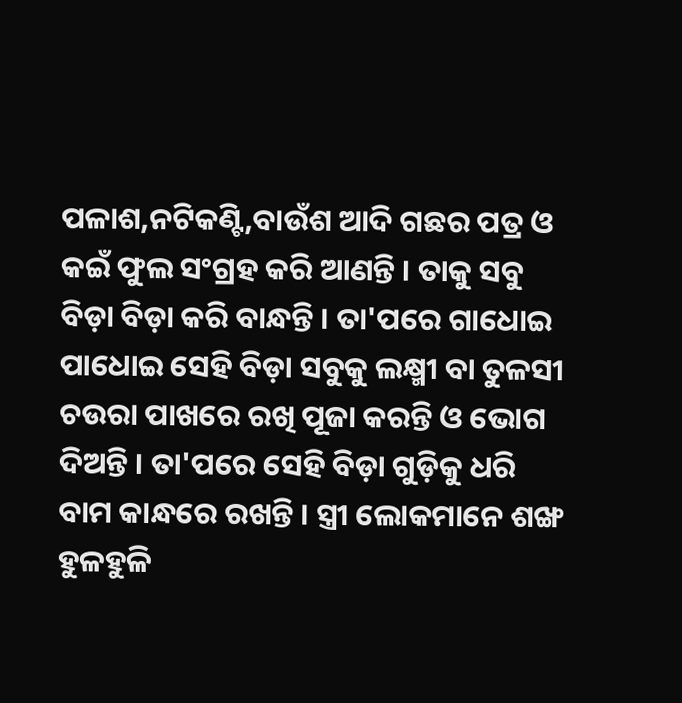ପଳାଶ,ନଟିକଣ୍ଟି,ବାଉଁଶ ଆଦି ଗଛର ପତ୍ର ଓ କଇଁ ଫୁଲ ସଂଗ୍ରହ କରି ଆଣନ୍ତି । ତାକୁ ସବୁ ବିଡ଼ା ବିଡ଼ା କରି ବାନ୍ଧନ୍ତି । ତା'ପରେ ଗାଧୋଇ ପାଧୋଇ ସେହି ବିଡ଼ା ସବୁକୁ ଲକ୍ଷ୍ମୀ ବା ତୁଳସୀ ଚଉରା ପାଖରେ ରଖି ପୂଜା କରନ୍ତି ଓ ଭୋଗ ଦିଅନ୍ତି । ତା'ପରେ ସେହି ବିଡ଼ା ଗୁଡ଼ିକୁ ଧରି ବାମ କାନ୍ଧରେ ରଖନ୍ତି । ସ୍ତ୍ରୀ ଲୋକମାନେ ଶଙ୍ଖ ହୁଳହୁଳି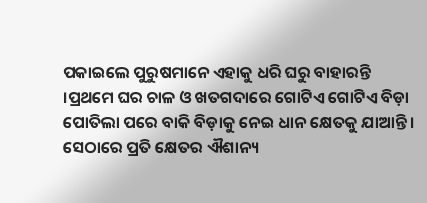ପକାଇଲେ ପୁରୁଷମାନେ ଏହାକୁ ଧରି ଘରୁ ବାହାରନ୍ତି ।ପ୍ରଥମେ ଘର ଚାଳ ଓ ଖତଗଦାରେ ଗୋଟିଏ ଗୋଟିଏ ବିଡ଼ା ପୋତିଲା ପରେ ବାକି ବିଡ଼ାକୁ ନେଇ ଧାନ କ୍ଷେତକୁ ଯାଆନ୍ତି । ସେଠାରେ ପ୍ରତି କ୍ଷେତର ଐଶାନ୍ୟ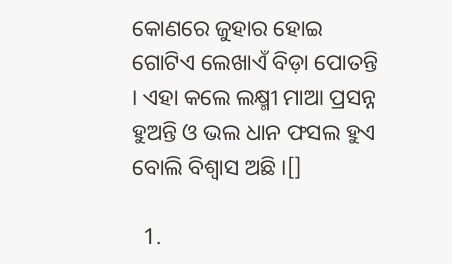କୋଣରେ ଜୁହାର ହୋଇ ଗୋଟିଏ ଲେଖାଏଁ ବିଡ଼ା ପୋତନ୍ତି । ଏହା କଲେ ଲକ୍ଷ୍ମୀ ମାଆ ପ୍ରସନ୍ନ ହୁଅନ୍ତି ଓ ଭଲ ଧାନ ଫସଲ ହୁଏ ବୋଲି ବିଶ୍ୱାସ ଅଛି ।[]

  1.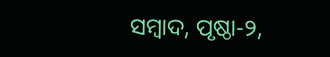ସମ୍ବାଦ, ପୃଷ୍ଠା-୨,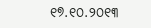୧୭.୧୦.୨୦୧୩